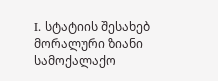I. სტატიის შესახებ
მორალური ზიანი სამოქალაქო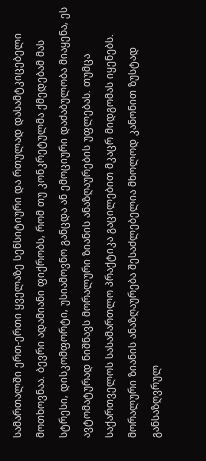სამართალში ერთ-ერთი ყველაზე სენსიტიური და რთულად დასამტკიცებელი მოთხოვნაა. ბევრი ადამიანი ფიქრობს, რომ თუ კონკრეტულმა ქმედებამ მას სტრესი, დისკომფორტი, უსიამოვნო განცდა ან ემოციური დაძაბულობა მიაყენა, ეს ავტომატურად ნიშნავს მორალური ზიანის ანაზღაურების უფლებას. თუმცა საქართველოს სასამართლო პრაქტიკა გაცილებით მკაცრ მიდგომას იყენებს.
მორალური ზიანის ანაზღაურება შესაძლებელია მხოლოდ კანონით ზუსტად განსაზღვრულ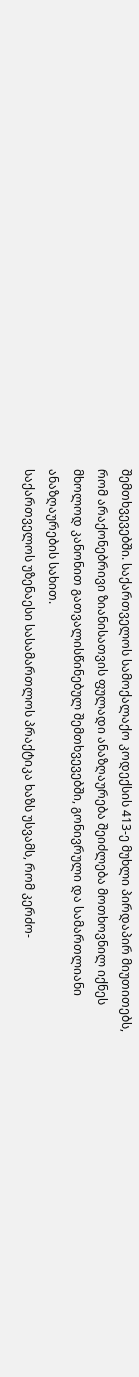შემთხვევებში. საქართველოს სამოქალაქო კოდექსის 413-ე მუხლი პირდაპირ მიუთითებს, რომ არაქონებრივი ზიანისათვის ფულადი ანაზღაურება შეიძლება მოთხოვნილ იქნეს მხოლოდ კანონით გათვალისწინებულ შემთხვევებში, გონივრული და სამართლიანი ანაზღაურების სახით.
საქართველოს უზენაესი სასამართლოს პრაქტიკა ხაზს უსვამს, რომ კერძო-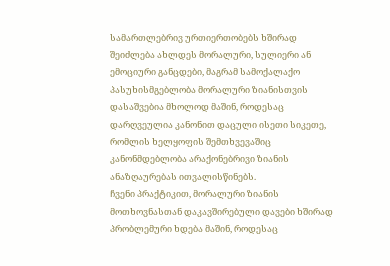სამართლებრივ ურთიერთობებს ხშირად შეიძლება ახლდეს მორალური, სულიერი ან ემოციური განცდები, მაგრამ სამოქალაქო პასუხისმგებლობა მორალური ზიანისთვის დასაშვებია მხოლოდ მაშინ, როდესაც დარღვეულია კანონით დაცული ისეთი სიკეთე, რომლის ხელყოფის შემთხვევაშიც კანონმდებლობა არაქონებრივი ზიანის ანაზღაურებას ითვალისწინებს.
ჩვენი პრაქტიკით, მორალური ზიანის მოთხოვნასთან დაკავშირებული დავები ხშირად პრობლემური ხდება მაშინ, როდესაც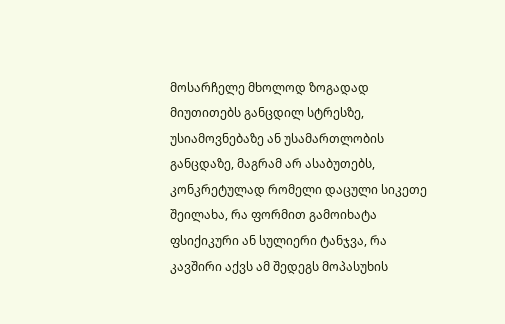მოსარჩელე მხოლოდ ზოგადად მიუთითებს განცდილ სტრესზე, უსიამოვნებაზე ან უსამართლობის განცდაზე, მაგრამ არ ასაბუთებს, კონკრეტულად რომელი დაცული სიკეთე შეილახა, რა ფორმით გამოიხატა ფსიქიკური ან სულიერი ტანჯვა, რა კავშირი აქვს ამ შედეგს მოპასუხის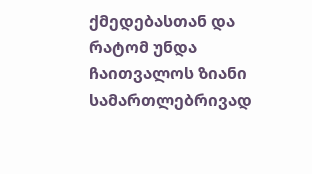ქმედებასთან და რატომ უნდა ჩაითვალოს ზიანი სამართლებრივად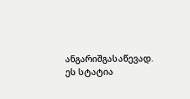ანგარიშგასაწევად.
ეს სტატია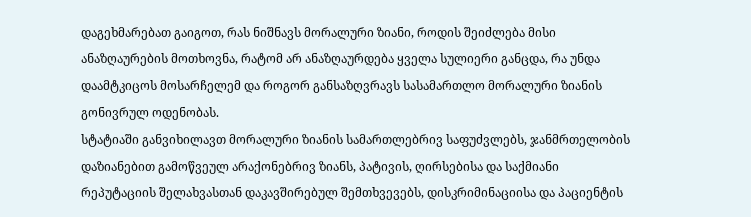დაგეხმარებათ გაიგოთ, რას ნიშნავს მორალური ზიანი, როდის შეიძლება მისი ანაზღაურების მოთხოვნა, რატომ არ ანაზღაურდება ყველა სულიერი განცდა, რა უნდა დაამტკიცოს მოსარჩელემ და როგორ განსაზღვრავს სასამართლო მორალური ზიანის გონივრულ ოდენობას.
სტატიაში განვიხილავთ მორალური ზიანის სამართლებრივ საფუძვლებს, ჯანმრთელობის დაზიანებით გამოწვეულ არაქონებრივ ზიანს, პატივის, ღირსებისა და საქმიანი რეპუტაციის შელახვასთან დაკავშირებულ შემთხვევებს, დისკრიმინაციისა და პაციენტის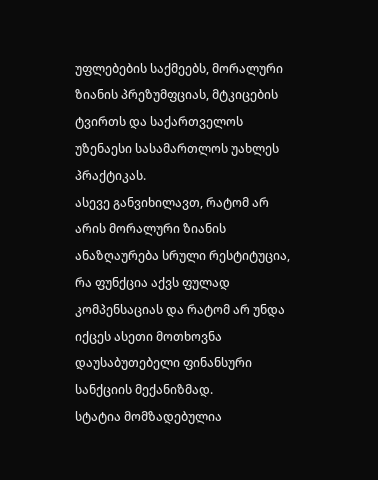უფლებების საქმეებს, მორალური ზიანის პრეზუმფციას, მტკიცების ტვირთს და საქართველოს უზენაესი სასამართლოს უახლეს პრაქტიკას.
ასევე განვიხილავთ, რატომ არ არის მორალური ზიანის ანაზღაურება სრული რესტიტუცია, რა ფუნქცია აქვს ფულად კომპენსაციას და რატომ არ უნდა იქცეს ასეთი მოთხოვნა დაუსაბუთებელი ფინანსური სანქციის მექანიზმად.
სტატია მომზადებულია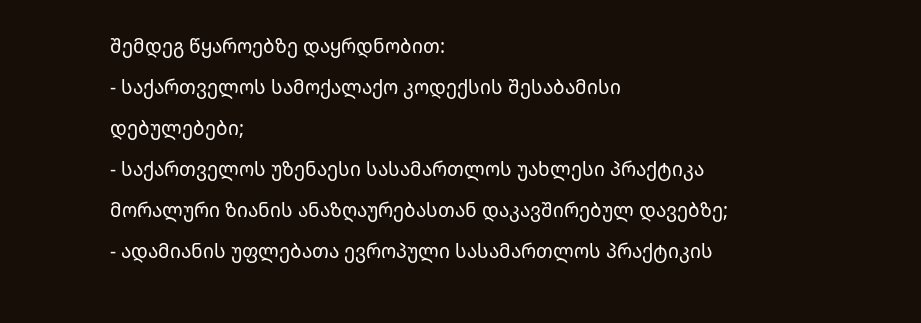შემდეგ წყაროებზე დაყრდნობით:
- საქართველოს სამოქალაქო კოდექსის შესაბამისი დებულებები;
- საქართველოს უზენაესი სასამართლოს უახლესი პრაქტიკა მორალური ზიანის ანაზღაურებასთან დაკავშირებულ დავებზე;
- ადამიანის უფლებათა ევროპული სასამართლოს პრაქტიკის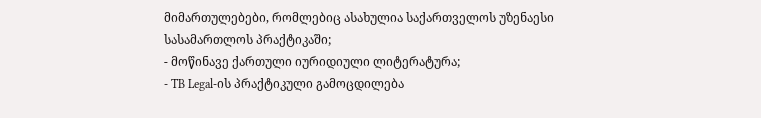მიმართულებები, რომლებიც ასახულია საქართველოს უზენაესი სასამართლოს პრაქტიკაში;
- მოწინავე ქართული იურიდიული ლიტერატურა;
- TB Legal-ის პრაქტიკული გამოცდილება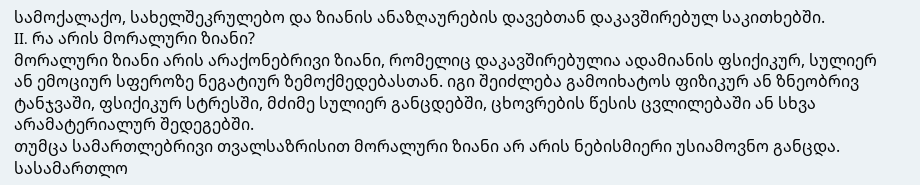სამოქალაქო, სახელშეკრულებო და ზიანის ანაზღაურების დავებთან დაკავშირებულ საკითხებში.
II. რა არის მორალური ზიანი?
მორალური ზიანი არის არაქონებრივი ზიანი, რომელიც დაკავშირებულია ადამიანის ფსიქიკურ, სულიერ ან ემოციურ სფეროზე ნეგატიურ ზემოქმედებასთან. იგი შეიძლება გამოიხატოს ფიზიკურ ან ზნეობრივ ტანჯვაში, ფსიქიკურ სტრესში, მძიმე სულიერ განცდებში, ცხოვრების წესის ცვლილებაში ან სხვა არამატერიალურ შედეგებში.
თუმცა სამართლებრივი თვალსაზრისით მორალური ზიანი არ არის ნებისმიერი უსიამოვნო განცდა. სასამართლო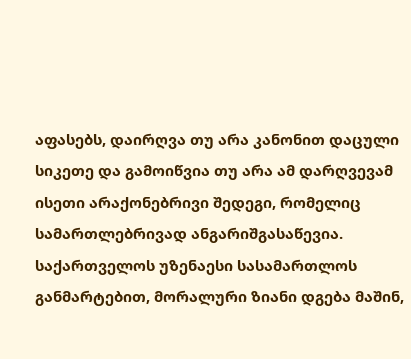აფასებს, დაირღვა თუ არა კანონით დაცული სიკეთე და გამოიწვია თუ არა ამ დარღვევამ ისეთი არაქონებრივი შედეგი, რომელიც სამართლებრივად ანგარიშგასაწევია.
საქართველოს უზენაესი სასამართლოს განმარტებით, მორალური ზიანი დგება მაშინ,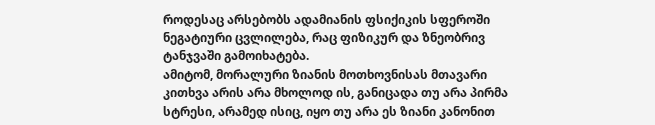როდესაც არსებობს ადამიანის ფსიქიკის სფეროში ნეგატიური ცვლილება, რაც ფიზიკურ და ზნეობრივ ტანჯვაში გამოიხატება.
ამიტომ, მორალური ზიანის მოთხოვნისას მთავარი კითხვა არის არა მხოლოდ ის, განიცადა თუ არა პირმა სტრესი, არამედ ისიც, იყო თუ არა ეს ზიანი კანონით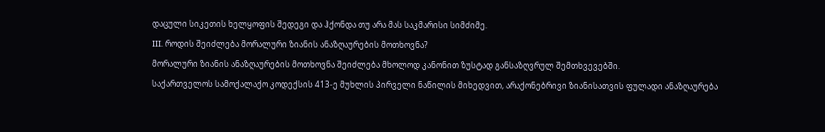დაცული სიკეთის ხელყოფის შედეგი და ჰქონდა თუ არა მას საკმარისი სიმძიმე.
III. როდის შეიძლება მორალური ზიანის ანაზღაურების მოთხოვნა?
მორალური ზიანის ანაზღაურების მოთხოვნა შეიძლება მხოლოდ კანონით ზუსტად განსაზღვრულ შემთხვევებში.
საქართველოს სამოქალაქო კოდექსის 413-ე მუხლის პირველი ნაწილის მიხედვით, არაქონებრივი ზიანისათვის ფულადი ანაზღაურება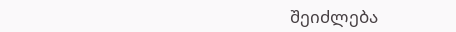შეიძლება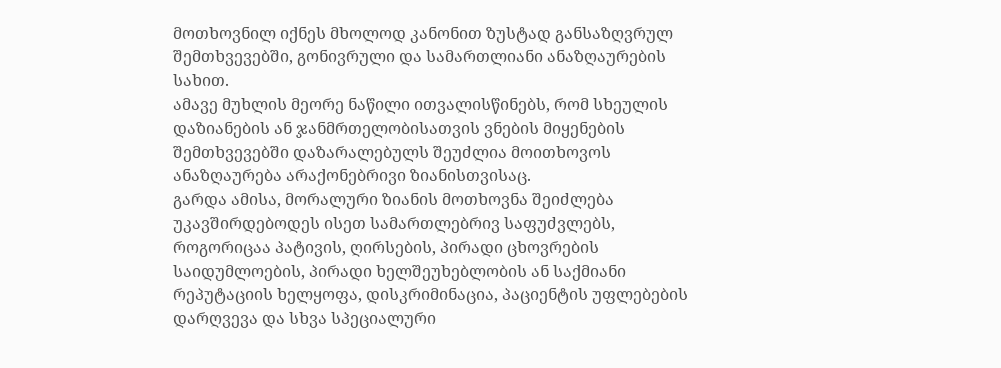მოთხოვნილ იქნეს მხოლოდ კანონით ზუსტად განსაზღვრულ შემთხვევებში, გონივრული და სამართლიანი ანაზღაურების სახით.
ამავე მუხლის მეორე ნაწილი ითვალისწინებს, რომ სხეულის დაზიანების ან ჯანმრთელობისათვის ვნების მიყენების შემთხვევებში დაზარალებულს შეუძლია მოითხოვოს ანაზღაურება არაქონებრივი ზიანისთვისაც.
გარდა ამისა, მორალური ზიანის მოთხოვნა შეიძლება უკავშირდებოდეს ისეთ სამართლებრივ საფუძვლებს, როგორიცაა პატივის, ღირსების, პირადი ცხოვრების საიდუმლოების, პირადი ხელშეუხებლობის ან საქმიანი რეპუტაციის ხელყოფა, დისკრიმინაცია, პაციენტის უფლებების დარღვევა და სხვა სპეციალური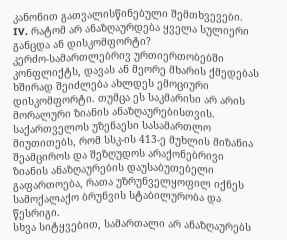კანონით გათვალისწინებული შემთხვევები.
IV. რატომ არ ანაზღაურდება ყველა სულიერი განცდა ან დისკომფორტი?
კერძო-სამართლებრივ ურთიერთობებში კონფლიქტს, დავას ან მეორე მხარის ქმედებას ხშირად შეიძლება ახლდეს ემოციური დისკომფორტი. თუმცა ეს საკმარისი არ არის მორალური ზიანის ანაზღაურებისთვის.
საქართველოს უზენაესი სასამართლო მიუთითებს, რომ სსკ-ის 413-ე მუხლის მიზანია შეამციროს და შეზღუდოს არაქონებრივი ზიანის ანაზღაურების დაუსაბუთებელი გაფართოება, რათა უზრუნველყოფილ იქნეს სამოქალაქო ბრუნვის სტაბილურობა და წესრიგი.
სხვა სიტყვებით, სამართალი არ ანაზღაურებს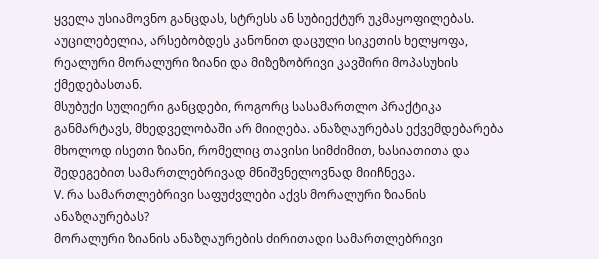ყველა უსიამოვნო განცდას, სტრესს ან სუბიექტურ უკმაყოფილებას. აუცილებელია, არსებობდეს კანონით დაცული სიკეთის ხელყოფა, რეალური მორალური ზიანი და მიზეზობრივი კავშირი მოპასუხის ქმედებასთან.
მსუბუქი სულიერი განცდები, როგორც სასამართლო პრაქტიკა განმარტავს, მხედველობაში არ მიიღება. ანაზღაურებას ექვემდებარება მხოლოდ ისეთი ზიანი, რომელიც თავისი სიმძიმით, ხასიათითა და შედეგებით სამართლებრივად მნიშვნელოვნად მიიჩნევა.
V. რა სამართლებრივი საფუძვლები აქვს მორალური ზიანის ანაზღაურებას?
მორალური ზიანის ანაზღაურების ძირითადი სამართლებრივი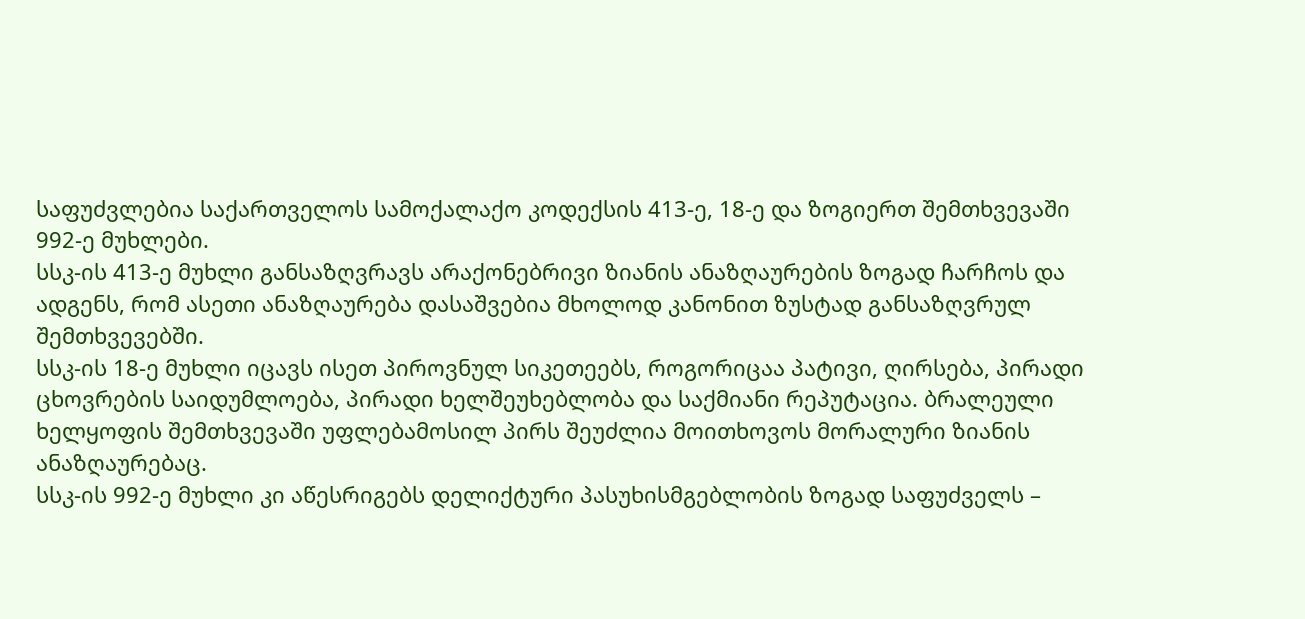საფუძვლებია საქართველოს სამოქალაქო კოდექსის 413-ე, 18-ე და ზოგიერთ შემთხვევაში 992-ე მუხლები.
სსკ-ის 413-ე მუხლი განსაზღვრავს არაქონებრივი ზიანის ანაზღაურების ზოგად ჩარჩოს და ადგენს, რომ ასეთი ანაზღაურება დასაშვებია მხოლოდ კანონით ზუსტად განსაზღვრულ შემთხვევებში.
სსკ-ის 18-ე მუხლი იცავს ისეთ პიროვნულ სიკეთეებს, როგორიცაა პატივი, ღირსება, პირადი ცხოვრების საიდუმლოება, პირადი ხელშეუხებლობა და საქმიანი რეპუტაცია. ბრალეული ხელყოფის შემთხვევაში უფლებამოსილ პირს შეუძლია მოითხოვოს მორალური ზიანის ანაზღაურებაც.
სსკ-ის 992-ე მუხლი კი აწესრიგებს დელიქტური პასუხისმგებლობის ზოგად საფუძველს –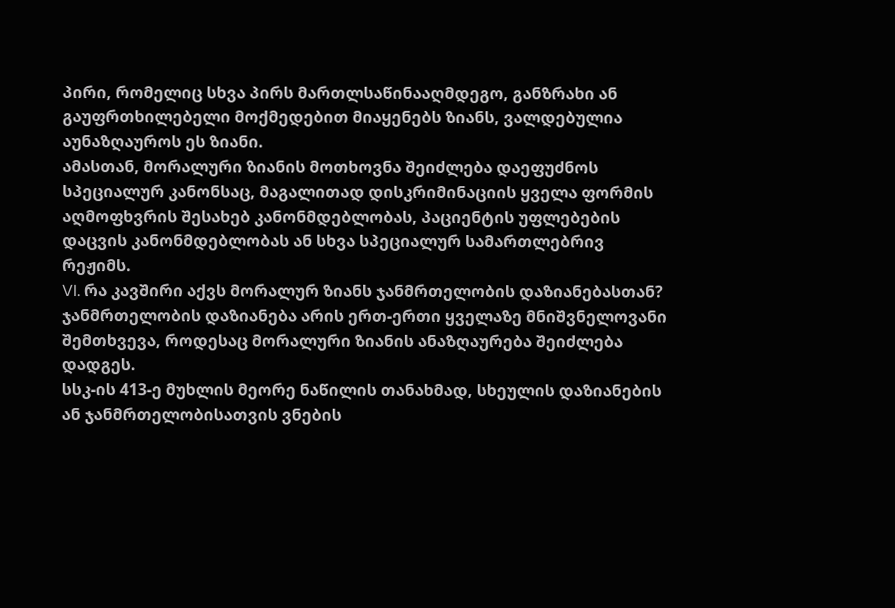პირი, რომელიც სხვა პირს მართლსაწინააღმდეგო, განზრახი ან გაუფრთხილებელი მოქმედებით მიაყენებს ზიანს, ვალდებულია აუნაზღაუროს ეს ზიანი.
ამასთან, მორალური ზიანის მოთხოვნა შეიძლება დაეფუძნოს სპეციალურ კანონსაც, მაგალითად დისკრიმინაციის ყველა ფორმის აღმოფხვრის შესახებ კანონმდებლობას, პაციენტის უფლებების დაცვის კანონმდებლობას ან სხვა სპეციალურ სამართლებრივ რეჟიმს.
VI. რა კავშირი აქვს მორალურ ზიანს ჯანმრთელობის დაზიანებასთან?
ჯანმრთელობის დაზიანება არის ერთ-ერთი ყველაზე მნიშვნელოვანი შემთხვევა, როდესაც მორალური ზიანის ანაზღაურება შეიძლება დადგეს.
სსკ-ის 413-ე მუხლის მეორე ნაწილის თანახმად, სხეულის დაზიანების ან ჯანმრთელობისათვის ვნების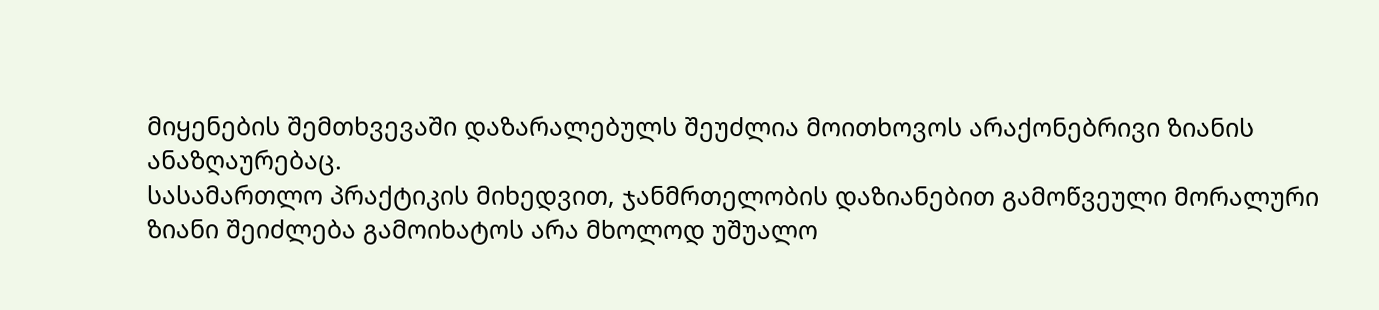მიყენების შემთხვევაში დაზარალებულს შეუძლია მოითხოვოს არაქონებრივი ზიანის ანაზღაურებაც.
სასამართლო პრაქტიკის მიხედვით, ჯანმრთელობის დაზიანებით გამოწვეული მორალური ზიანი შეიძლება გამოიხატოს არა მხოლოდ უშუალო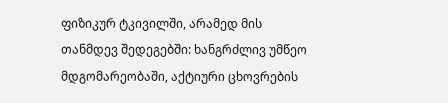ფიზიკურ ტკივილში, არამედ მის თანმდევ შედეგებში: ხანგრძლივ უმწეო მდგომარეობაში, აქტიური ცხოვრების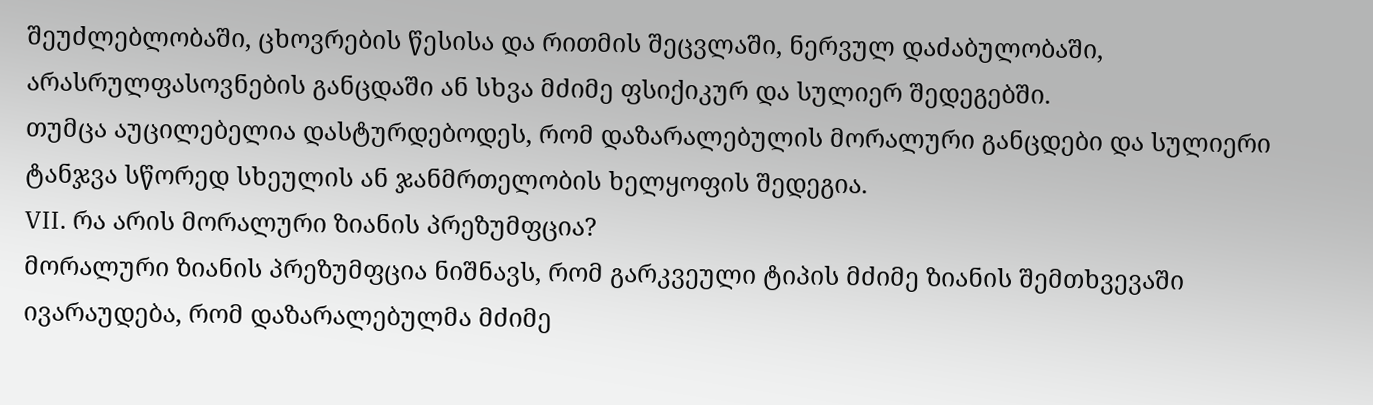შეუძლებლობაში, ცხოვრების წესისა და რითმის შეცვლაში, ნერვულ დაძაბულობაში, არასრულფასოვნების განცდაში ან სხვა მძიმე ფსიქიკურ და სულიერ შედეგებში.
თუმცა აუცილებელია დასტურდებოდეს, რომ დაზარალებულის მორალური განცდები და სულიერი ტანჯვა სწორედ სხეულის ან ჯანმრთელობის ხელყოფის შედეგია.
VII. რა არის მორალური ზიანის პრეზუმფცია?
მორალური ზიანის პრეზუმფცია ნიშნავს, რომ გარკვეული ტიპის მძიმე ზიანის შემთხვევაში ივარაუდება, რომ დაზარალებულმა მძიმე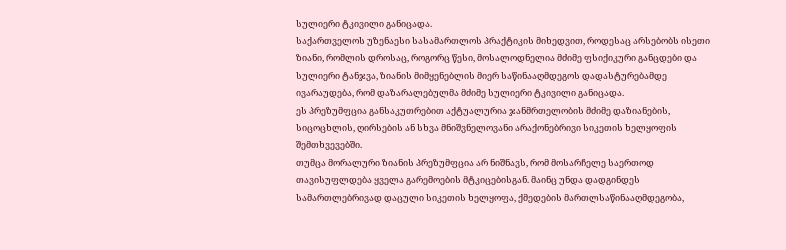სულიერი ტკივილი განიცადა.
საქართველოს უზენაესი სასამართლოს პრაქტიკის მიხედვით, როდესაც არსებობს ისეთი ზიანი, რომლის დროსაც, როგორც წესი, მოსალოდნელია მძიმე ფსიქიკური განცდები და სულიერი ტანჯვა, ზიანის მიმყენებლის მიერ საწინააღმდეგოს დადასტურებამდე ივარაუდება, რომ დაზარალებულმა მძიმე სულიერი ტკივილი განიცადა.
ეს პრეზუმფცია განსაკუთრებით აქტუალურია ჯანმრთელობის მძიმე დაზიანების, სიცოცხლის, ღირსების ან სხვა მნიშვნელოვანი არაქონებრივი სიკეთის ხელყოფის შემთხვევებში.
თუმცა მორალური ზიანის პრეზუმფცია არ ნიშნავს, რომ მოსარჩელე საერთოდ თავისუფლდება ყველა გარემოების მტკიცებისგან. მაინც უნდა დადგინდეს სამართლებრივად დაცული სიკეთის ხელყოფა, ქმედების მართლსაწინააღმდეგობა,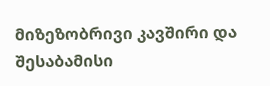მიზეზობრივი კავშირი და შესაბამისი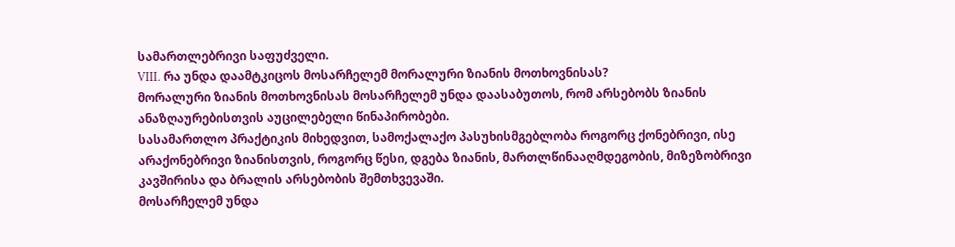სამართლებრივი საფუძველი.
VIII. რა უნდა დაამტკიცოს მოსარჩელემ მორალური ზიანის მოთხოვნისას?
მორალური ზიანის მოთხოვნისას მოსარჩელემ უნდა დაასაბუთოს, რომ არსებობს ზიანის ანაზღაურებისთვის აუცილებელი წინაპირობები.
სასამართლო პრაქტიკის მიხედვით, სამოქალაქო პასუხისმგებლობა როგორც ქონებრივი, ისე არაქონებრივი ზიანისთვის, როგორც წესი, დგება ზიანის, მართლწინააღმდეგობის, მიზეზობრივი კავშირისა და ბრალის არსებობის შემთხვევაში.
მოსარჩელემ უნდა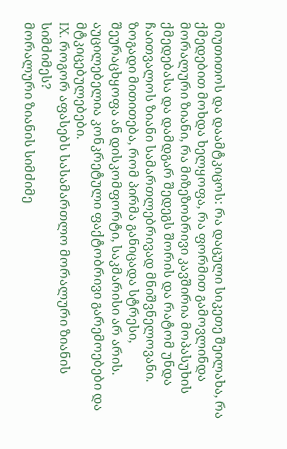მიუთითოს და დაამტკიცოს: რა დაცული სიკეთე შეილახა, რა ქმედებით მოხდა ხელყოფა, რა ფორმით გამოვლინდა მორალური ზიანი, რა მიზეზობრივი კავშირია მოპასუხის ქმედებასა და დამდგარ შედეგს შორის და რატომ უნდა ჩაითვალოს ზიანი სამართლებრივად მნიშვნელოვანი.
ზოგადი მითითება, რომ პირმა განიცადა სტრესი, შეურაცხყოფა ან დისკომფორტი, საკმარისი არ არის. აუცილებელია კონკრეტული ფაქტობრივი გარემოებები და მტკიცებულებები.
IX. როგორ აფასებს სასამართლო მორალური ზიანის სიმძიმეს?
მორალური ზიანის სიმძიმე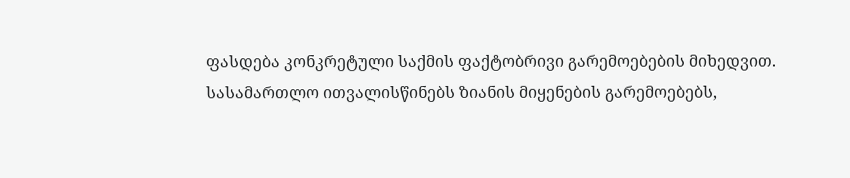ფასდება კონკრეტული საქმის ფაქტობრივი გარემოებების მიხედვით.
სასამართლო ითვალისწინებს ზიანის მიყენების გარემოებებს,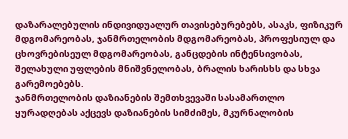დაზარალებულის ინდივიდუალურ თავისებურებებს, ასაკს, ფიზიკურ მდგომარეობას, ჯანმრთელობის მდგომარეობას, პროფესიულ და ცხოვრებისეულ მდგომარეობას, განცდების ინტენსივობას, შელახული უფლების მნიშვნელობას, ბრალის ხარისხს და სხვა გარემოებებს.
ჯანმრთელობის დაზიანების შემთხვევაში სასამართლო ყურადღებას აქცევს დაზიანების სიმძიმეს, მკურნალობის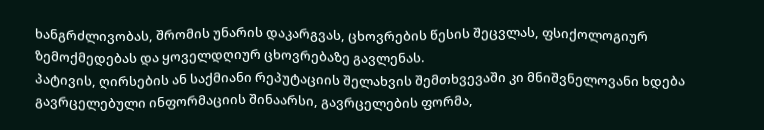ხანგრძლივობას, შრომის უნარის დაკარგვას, ცხოვრების წესის შეცვლას, ფსიქოლოგიურ ზემოქმედებას და ყოველდღიურ ცხოვრებაზე გავლენას.
პატივის, ღირსების ან საქმიანი რეპუტაციის შელახვის შემთხვევაში კი მნიშვნელოვანი ხდება გავრცელებული ინფორმაციის შინაარსი, გავრცელების ფორმა,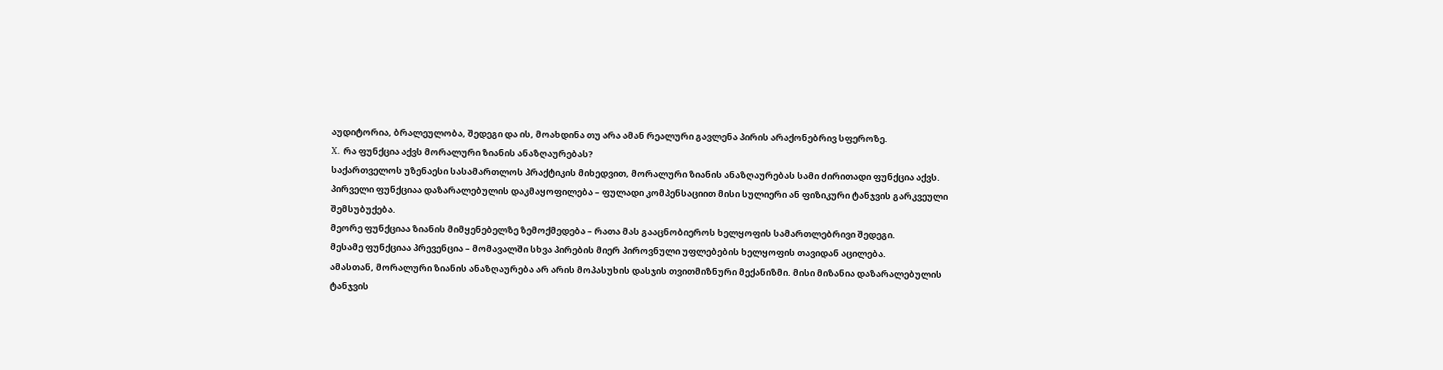აუდიტორია, ბრალეულობა, შედეგი და ის, მოახდინა თუ არა ამან რეალური გავლენა პირის არაქონებრივ სფეროზე.
X. რა ფუნქცია აქვს მორალური ზიანის ანაზღაურებას?
საქართველოს უზენაესი სასამართლოს პრაქტიკის მიხედვით, მორალური ზიანის ანაზღაურებას სამი ძირითადი ფუნქცია აქვს.
პირველი ფუნქციაა დაზარალებულის დაკმაყოფილება – ფულადი კომპენსაციით მისი სულიერი ან ფიზიკური ტანჯვის გარკვეული შემსუბუქება.
მეორე ფუნქციაა ზიანის მიმყენებელზე ზემოქმედება – რათა მას გააცნობიეროს ხელყოფის სამართლებრივი შედეგი.
მესამე ფუნქციაა პრევენცია – მომავალში სხვა პირების მიერ პიროვნული უფლებების ხელყოფის თავიდან აცილება.
ამასთან, მორალური ზიანის ანაზღაურება არ არის მოპასუხის დასჯის თვითმიზნური მექანიზმი. მისი მიზანია დაზარალებულის ტანჯვის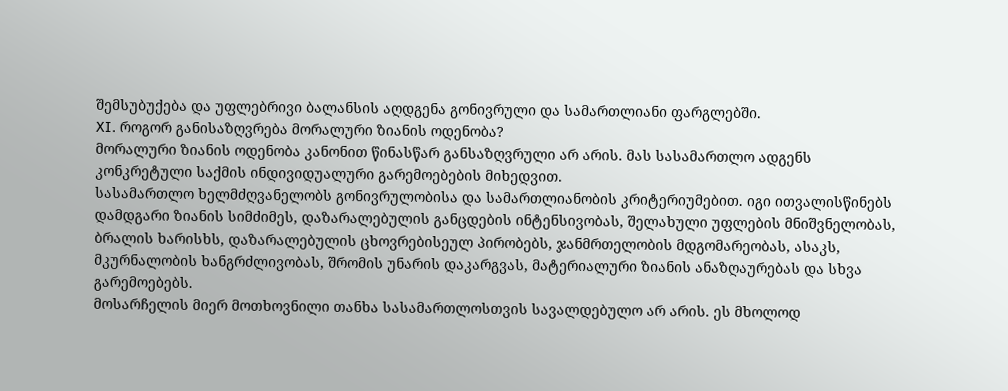შემსუბუქება და უფლებრივი ბალანსის აღდგენა გონივრული და სამართლიანი ფარგლებში.
XI. როგორ განისაზღვრება მორალური ზიანის ოდენობა?
მორალური ზიანის ოდენობა კანონით წინასწარ განსაზღვრული არ არის. მას სასამართლო ადგენს კონკრეტული საქმის ინდივიდუალური გარემოებების მიხედვით.
სასამართლო ხელმძღვანელობს გონივრულობისა და სამართლიანობის კრიტერიუმებით. იგი ითვალისწინებს დამდგარი ზიანის სიმძიმეს, დაზარალებულის განცდების ინტენსივობას, შელახული უფლების მნიშვნელობას, ბრალის ხარისხს, დაზარალებულის ცხოვრებისეულ პირობებს, ჯანმრთელობის მდგომარეობას, ასაკს, მკურნალობის ხანგრძლივობას, შრომის უნარის დაკარგვას, მატერიალური ზიანის ანაზღაურებას და სხვა გარემოებებს.
მოსარჩელის მიერ მოთხოვნილი თანხა სასამართლოსთვის სავალდებულო არ არის. ეს მხოლოდ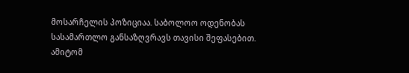მოსარჩელის პოზიციაა. საბოლოო ოდენობას სასამართლო განსაზღვრავს თავისი შეფასებით.
ამიტომ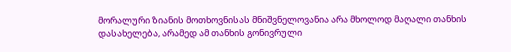მორალური ზიანის მოთხოვნისას მნიშვნელოვანია არა მხოლოდ მაღალი თანხის დასახელება, არამედ ამ თანხის გონივრული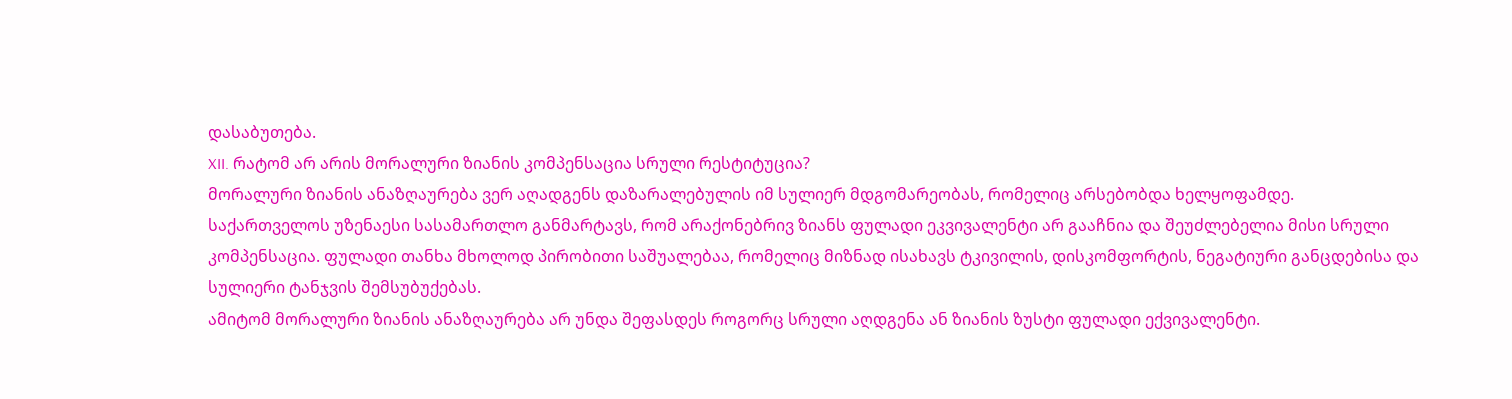დასაბუთება.
XII. რატომ არ არის მორალური ზიანის კომპენსაცია სრული რესტიტუცია?
მორალური ზიანის ანაზღაურება ვერ აღადგენს დაზარალებულის იმ სულიერ მდგომარეობას, რომელიც არსებობდა ხელყოფამდე.
საქართველოს უზენაესი სასამართლო განმარტავს, რომ არაქონებრივ ზიანს ფულადი ეკვივალენტი არ გააჩნია და შეუძლებელია მისი სრული კომპენსაცია. ფულადი თანხა მხოლოდ პირობითი საშუალებაა, რომელიც მიზნად ისახავს ტკივილის, დისკომფორტის, ნეგატიური განცდებისა და სულიერი ტანჯვის შემსუბუქებას.
ამიტომ მორალური ზიანის ანაზღაურება არ უნდა შეფასდეს როგორც სრული აღდგენა ან ზიანის ზუსტი ფულადი ექვივალენტი.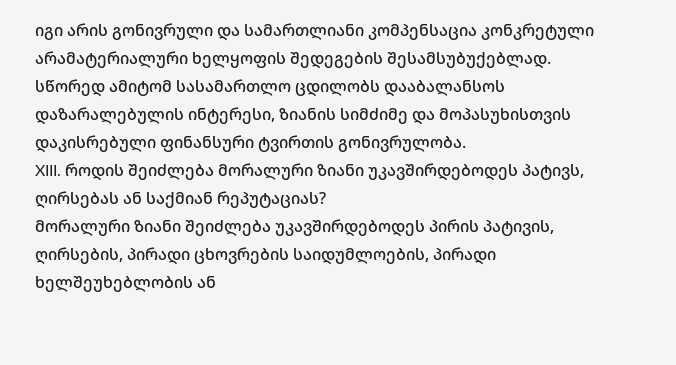იგი არის გონივრული და სამართლიანი კომპენსაცია კონკრეტული არამატერიალური ხელყოფის შედეგების შესამსუბუქებლად.
სწორედ ამიტომ სასამართლო ცდილობს დააბალანსოს დაზარალებულის ინტერესი, ზიანის სიმძიმე და მოპასუხისთვის დაკისრებული ფინანსური ტვირთის გონივრულობა.
XIII. როდის შეიძლება მორალური ზიანი უკავშირდებოდეს პატივს, ღირსებას ან საქმიან რეპუტაციას?
მორალური ზიანი შეიძლება უკავშირდებოდეს პირის პატივის, ღირსების, პირადი ცხოვრების საიდუმლოების, პირადი ხელშეუხებლობის ან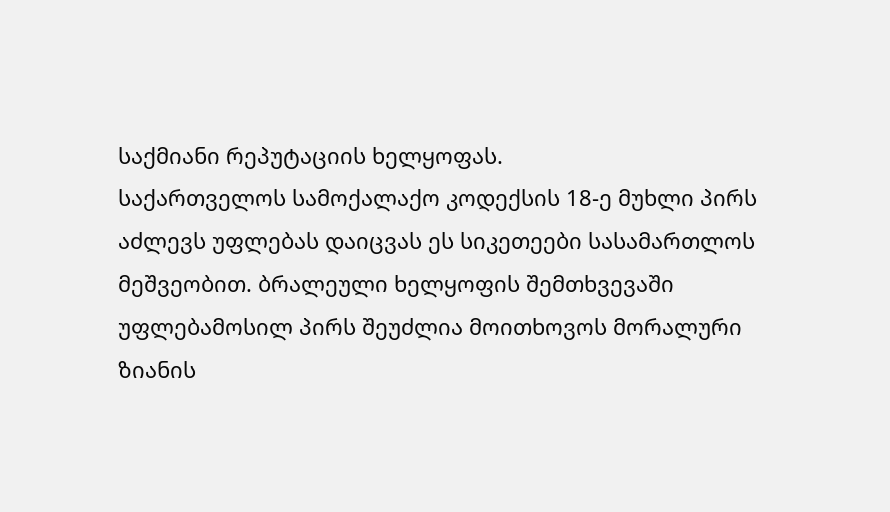საქმიანი რეპუტაციის ხელყოფას.
საქართველოს სამოქალაქო კოდექსის 18-ე მუხლი პირს აძლევს უფლებას დაიცვას ეს სიკეთეები სასამართლოს მეშვეობით. ბრალეული ხელყოფის შემთხვევაში უფლებამოსილ პირს შეუძლია მოითხოვოს მორალური ზიანის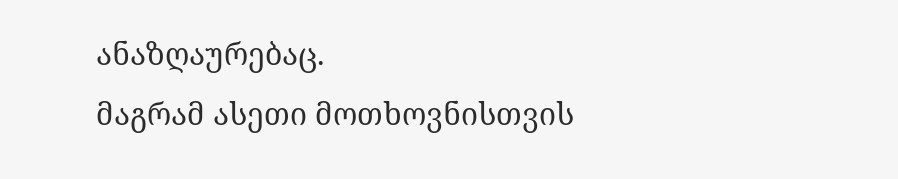ანაზღაურებაც.
მაგრამ ასეთი მოთხოვნისთვის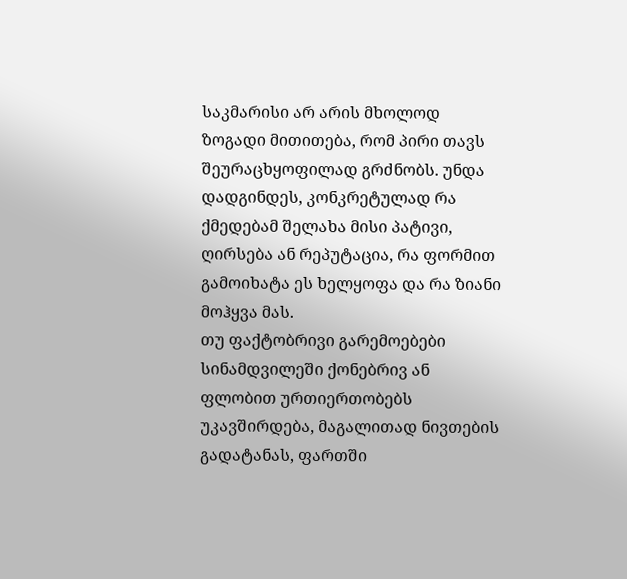საკმარისი არ არის მხოლოდ ზოგადი მითითება, რომ პირი თავს შეურაცხყოფილად გრძნობს. უნდა დადგინდეს, კონკრეტულად რა ქმედებამ შელახა მისი პატივი, ღირსება ან რეპუტაცია, რა ფორმით გამოიხატა ეს ხელყოფა და რა ზიანი მოჰყვა მას.
თუ ფაქტობრივი გარემოებები სინამდვილეში ქონებრივ ან ფლობით ურთიერთობებს უკავშირდება, მაგალითად ნივთების გადატანას, ფართში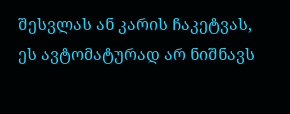შესვლას ან კარის ჩაკეტვას, ეს ავტომატურად არ ნიშნავს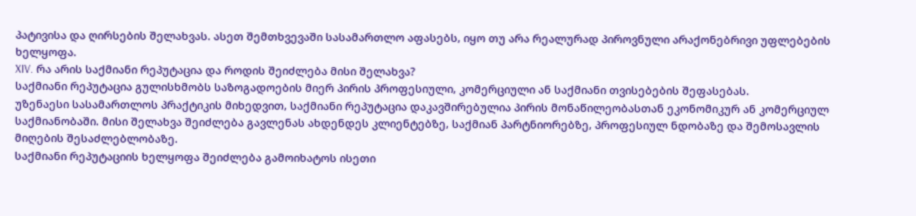პატივისა და ღირსების შელახვას. ასეთ შემთხვევაში სასამართლო აფასებს, იყო თუ არა რეალურად პიროვნული არაქონებრივი უფლებების ხელყოფა.
XIV. რა არის საქმიანი რეპუტაცია და როდის შეიძლება მისი შელახვა?
საქმიანი რეპუტაცია გულისხმობს საზოგადოების მიერ პირის პროფესიული, კომერციული ან საქმიანი თვისებების შეფასებას.
უზენაესი სასამართლოს პრაქტიკის მიხედვით, საქმიანი რეპუტაცია დაკავშირებულია პირის მონაწილეობასთან ეკონომიკურ ან კომერციულ საქმიანობაში. მისი შელახვა შეიძლება გავლენას ახდენდეს კლიენტებზე, საქმიან პარტნიორებზე, პროფესიულ ნდობაზე და შემოსავლის მიღების შესაძლებლობაზე.
საქმიანი რეპუტაციის ხელყოფა შეიძლება გამოიხატოს ისეთი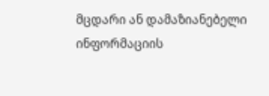მცდარი ან დამაზიანებელი ინფორმაციის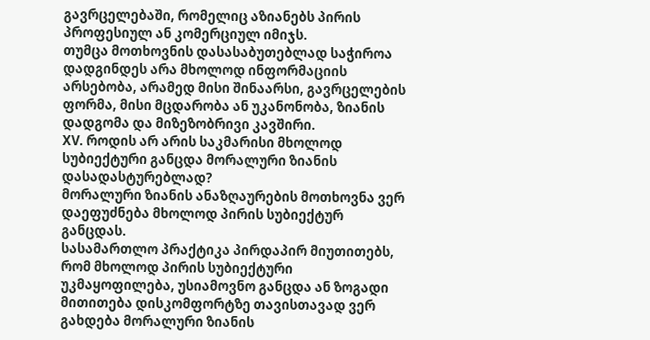გავრცელებაში, რომელიც აზიანებს პირის პროფესიულ ან კომერციულ იმიჯს.
თუმცა მოთხოვნის დასასაბუთებლად საჭიროა დადგინდეს არა მხოლოდ ინფორმაციის არსებობა, არამედ მისი შინაარსი, გავრცელების ფორმა, მისი მცდარობა ან უკანონობა, ზიანის დადგომა და მიზეზობრივი კავშირი.
XV. როდის არ არის საკმარისი მხოლოდ სუბიექტური განცდა მორალური ზიანის დასადასტურებლად?
მორალური ზიანის ანაზღაურების მოთხოვნა ვერ დაეფუძნება მხოლოდ პირის სუბიექტურ განცდას.
სასამართლო პრაქტიკა პირდაპირ მიუთითებს, რომ მხოლოდ პირის სუბიექტური უკმაყოფილება, უსიამოვნო განცდა ან ზოგადი მითითება დისკომფორტზე თავისთავად ვერ გახდება მორალური ზიანის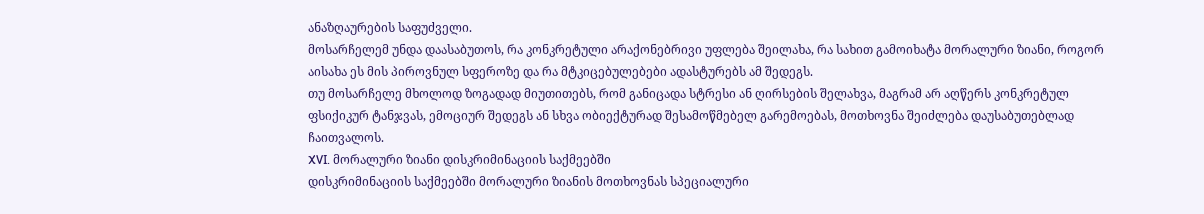ანაზღაურების საფუძველი.
მოსარჩელემ უნდა დაასაბუთოს, რა კონკრეტული არაქონებრივი უფლება შეილახა, რა სახით გამოიხატა მორალური ზიანი, როგორ აისახა ეს მის პიროვნულ სფეროზე და რა მტკიცებულებები ადასტურებს ამ შედეგს.
თუ მოსარჩელე მხოლოდ ზოგადად მიუთითებს, რომ განიცადა სტრესი ან ღირსების შელახვა, მაგრამ არ აღწერს კონკრეტულ ფსიქიკურ ტანჯვას, ემოციურ შედეგს ან სხვა ობიექტურად შესამოწმებელ გარემოებას, მოთხოვნა შეიძლება დაუსაბუთებლად ჩაითვალოს.
XVI. მორალური ზიანი დისკრიმინაციის საქმეებში
დისკრიმინაციის საქმეებში მორალური ზიანის მოთხოვნას სპეციალური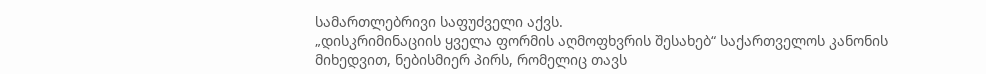სამართლებრივი საფუძველი აქვს.
„დისკრიმინაციის ყველა ფორმის აღმოფხვრის შესახებ“ საქართველოს კანონის მიხედვით, ნებისმიერ პირს, რომელიც თავს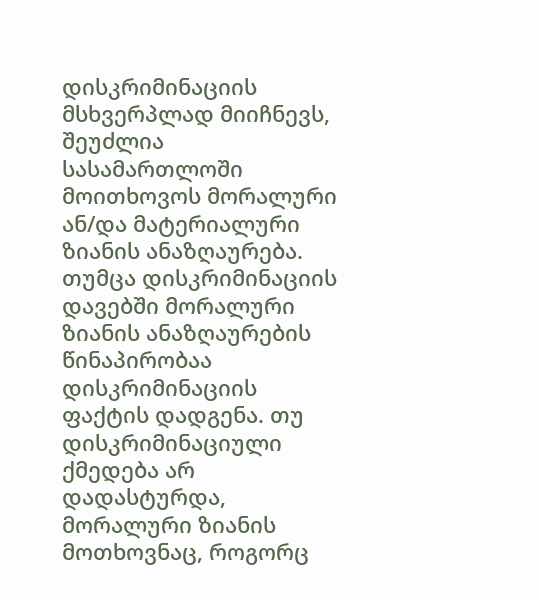დისკრიმინაციის მსხვერპლად მიიჩნევს, შეუძლია სასამართლოში მოითხოვოს მორალური ან/და მატერიალური ზიანის ანაზღაურება.
თუმცა დისკრიმინაციის დავებში მორალური ზიანის ანაზღაურების წინაპირობაა დისკრიმინაციის ფაქტის დადგენა. თუ დისკრიმინაციული ქმედება არ დადასტურდა, მორალური ზიანის მოთხოვნაც, როგორც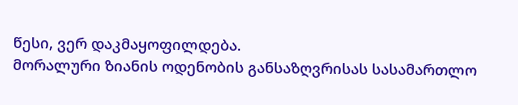წესი, ვერ დაკმაყოფილდება.
მორალური ზიანის ოდენობის განსაზღვრისას სასამართლო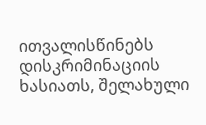ითვალისწინებს დისკრიმინაციის ხასიათს, შელახული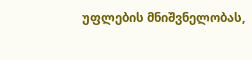უფლების მნიშვნელობას,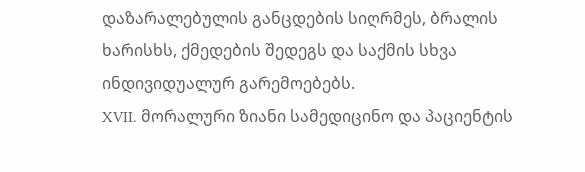დაზარალებულის განცდების სიღრმეს, ბრალის ხარისხს, ქმედების შედეგს და საქმის სხვა ინდივიდუალურ გარემოებებს.
XVII. მორალური ზიანი სამედიცინო და პაციენტის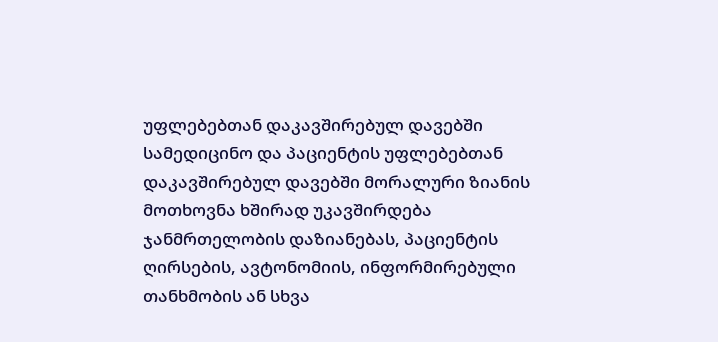უფლებებთან დაკავშირებულ დავებში
სამედიცინო და პაციენტის უფლებებთან დაკავშირებულ დავებში მორალური ზიანის მოთხოვნა ხშირად უკავშირდება ჯანმრთელობის დაზიანებას, პაციენტის ღირსების, ავტონომიის, ინფორმირებული თანხმობის ან სხვა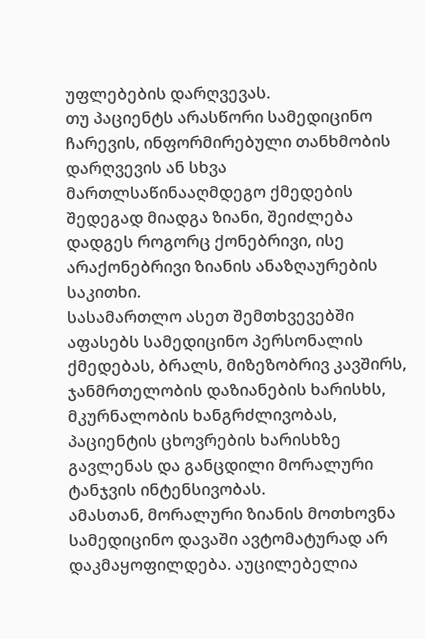უფლებების დარღვევას.
თუ პაციენტს არასწორი სამედიცინო ჩარევის, ინფორმირებული თანხმობის დარღვევის ან სხვა მართლსაწინააღმდეგო ქმედების შედეგად მიადგა ზიანი, შეიძლება დადგეს როგორც ქონებრივი, ისე არაქონებრივი ზიანის ანაზღაურების საკითხი.
სასამართლო ასეთ შემთხვევებში აფასებს სამედიცინო პერსონალის ქმედებას, ბრალს, მიზეზობრივ კავშირს, ჯანმრთელობის დაზიანების ხარისხს, მკურნალობის ხანგრძლივობას, პაციენტის ცხოვრების ხარისხზე გავლენას და განცდილი მორალური ტანჯვის ინტენსივობას.
ამასთან, მორალური ზიანის მოთხოვნა სამედიცინო დავაში ავტომატურად არ დაკმაყოფილდება. აუცილებელია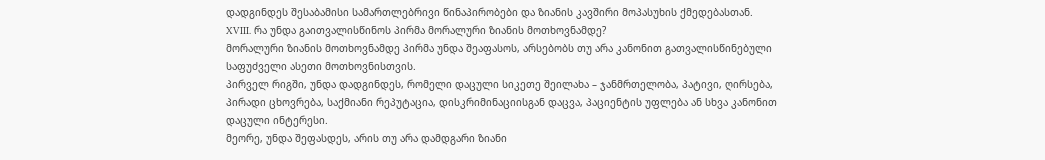დადგინდეს შესაბამისი სამართლებრივი წინაპირობები და ზიანის კავშირი მოპასუხის ქმედებასთან.
XVIII. რა უნდა გაითვალისწინოს პირმა მორალური ზიანის მოთხოვნამდე?
მორალური ზიანის მოთხოვნამდე პირმა უნდა შეაფასოს, არსებობს თუ არა კანონით გათვალისწინებული საფუძველი ასეთი მოთხოვნისთვის.
პირველ რიგში, უნდა დადგინდეს, რომელი დაცული სიკეთე შეილახა – ჯანმრთელობა, პატივი, ღირსება, პირადი ცხოვრება, საქმიანი რეპუტაცია, დისკრიმინაციისგან დაცვა, პაციენტის უფლება ან სხვა კანონით დაცული ინტერესი.
მეორე, უნდა შეფასდეს, არის თუ არა დამდგარი ზიანი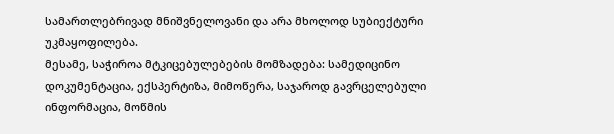სამართლებრივად მნიშვნელოვანი და არა მხოლოდ სუბიექტური უკმაყოფილება.
მესამე, საჭიროა მტკიცებულებების მომზადება: სამედიცინო დოკუმენტაცია, ექსპერტიზა, მიმოწერა, საჯაროდ გავრცელებული ინფორმაცია, მოწმის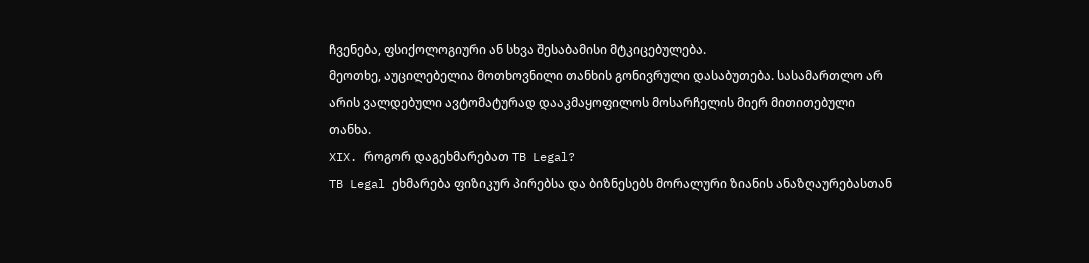ჩვენება, ფსიქოლოგიური ან სხვა შესაბამისი მტკიცებულება.
მეოთხე, აუცილებელია მოთხოვნილი თანხის გონივრული დასაბუთება. სასამართლო არ არის ვალდებული ავტომატურად დააკმაყოფილოს მოსარჩელის მიერ მითითებული თანხა.
XIX. როგორ დაგეხმარებათ TB Legal?
TB Legal ეხმარება ფიზიკურ პირებსა და ბიზნესებს მორალური ზიანის ანაზღაურებასთან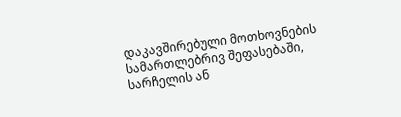დაკავშირებული მოთხოვნების სამართლებრივ შეფასებაში, სარჩელის ან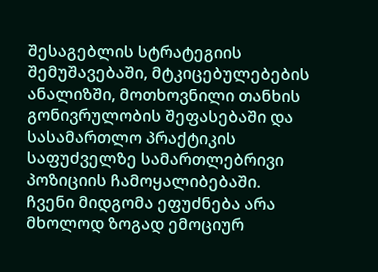შესაგებლის სტრატეგიის შემუშავებაში, მტკიცებულებების ანალიზში, მოთხოვნილი თანხის გონივრულობის შეფასებაში და სასამართლო პრაქტიკის საფუძველზე სამართლებრივი პოზიციის ჩამოყალიბებაში.
ჩვენი მიდგომა ეფუძნება არა მხოლოდ ზოგად ემოციურ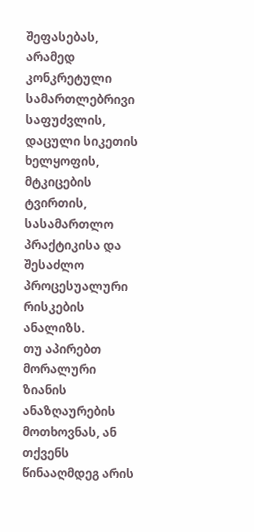შეფასებას, არამედ კონკრეტული სამართლებრივი საფუძვლის, დაცული სიკეთის ხელყოფის, მტკიცების ტვირთის, სასამართლო პრაქტიკისა და შესაძლო პროცესუალური რისკების ანალიზს.
თუ აპირებთ მორალური ზიანის ანაზღაურების მოთხოვნას, ან თქვენს წინააღმდეგ არის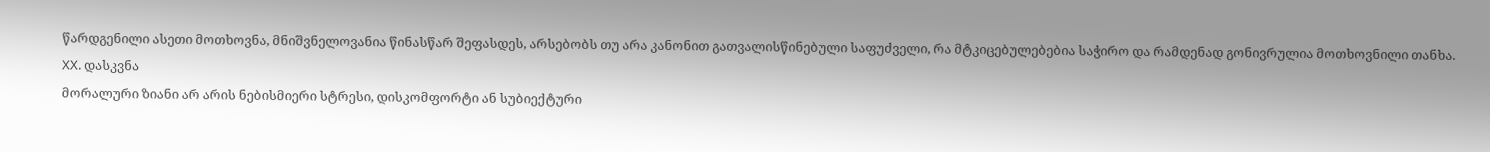წარდგენილი ასეთი მოთხოვნა, მნიშვნელოვანია წინასწარ შეფასდეს, არსებობს თუ არა კანონით გათვალისწინებული საფუძველი, რა მტკიცებულებებია საჭირო და რამდენად გონივრულია მოთხოვნილი თანხა.
XX. დასკვნა
მორალური ზიანი არ არის ნებისმიერი სტრესი, დისკომფორტი ან სუბიექტური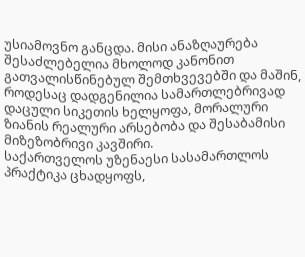უსიამოვნო განცდა. მისი ანაზღაურება შესაძლებელია მხოლოდ კანონით გათვალისწინებულ შემთხვევებში და მაშინ, როდესაც დადგენილია სამართლებრივად დაცული სიკეთის ხელყოფა, მორალური ზიანის რეალური არსებობა და შესაბამისი მიზეზობრივი კავშირი.
საქართველოს უზენაესი სასამართლოს პრაქტიკა ცხადყოფს,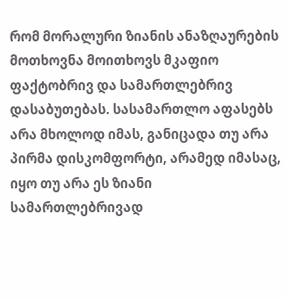რომ მორალური ზიანის ანაზღაურების მოთხოვნა მოითხოვს მკაფიო ფაქტობრივ და სამართლებრივ დასაბუთებას. სასამართლო აფასებს არა მხოლოდ იმას, განიცადა თუ არა პირმა დისკომფორტი, არამედ იმასაც, იყო თუ არა ეს ზიანი სამართლებრივად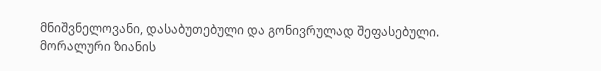მნიშვნელოვანი, დასაბუთებული და გონივრულად შეფასებული.
მორალური ზიანის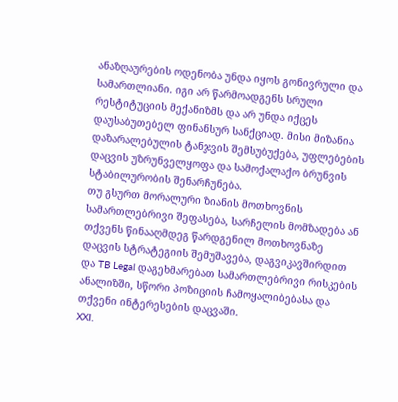ანაზღაურების ოდენობა უნდა იყოს გონივრული და სამართლიანი. იგი არ წარმოადგენს სრული რესტიტუციის მექანიზმს და არ უნდა იქცეს დაუსაბუთებელ ფინანსურ სანქციად. მისი მიზანია დაზარალებულის ტანჯვის შემსუბუქება, უფლებების დაცვის უზრუნველყოფა და სამოქალაქო ბრუნვის სტაბილურობის შენარჩუნება.
თუ გსურთ მორალური ზიანის მოთხოვნის სამართლებრივი შეფასება, სარჩელის მომზადება ან თქვენს წინააღმდეგ წარდგენილ მოთხოვნაზე დაცვის სტრატეგიის შემუშავება, დაგვიკავშირდით და TB Legal დაგეხმარებათ სამართლებრივი რისკების ანალიზში, სწორი პოზიციის ჩამოყალიბებასა და თქვენი ინტერესების დაცვაში.
XXI.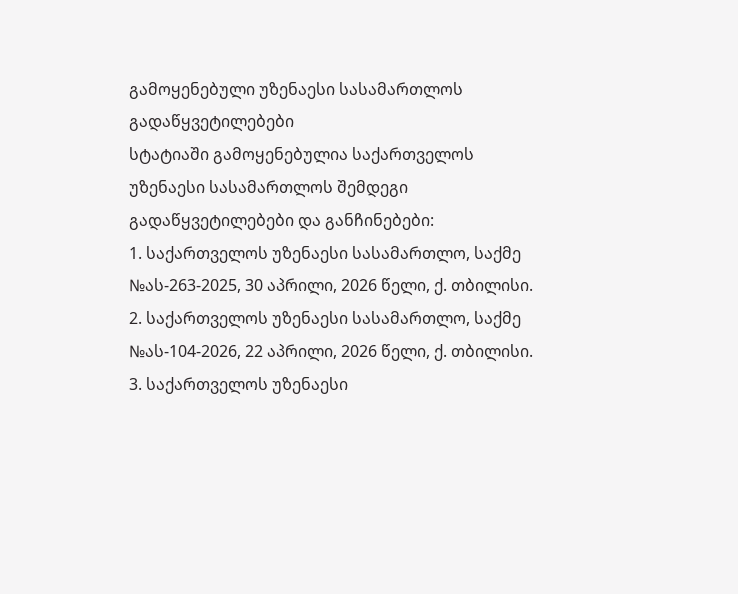გამოყენებული უზენაესი სასამართლოს გადაწყვეტილებები
სტატიაში გამოყენებულია საქართველოს უზენაესი სასამართლოს შემდეგი გადაწყვეტილებები და განჩინებები:
1. საქართველოს უზენაესი სასამართლო, საქმე №ას-263-2025, 30 აპრილი, 2026 წელი, ქ. თბილისი.
2. საქართველოს უზენაესი სასამართლო, საქმე №ას-104-2026, 22 აპრილი, 2026 წელი, ქ. თბილისი.
3. საქართველოს უზენაესი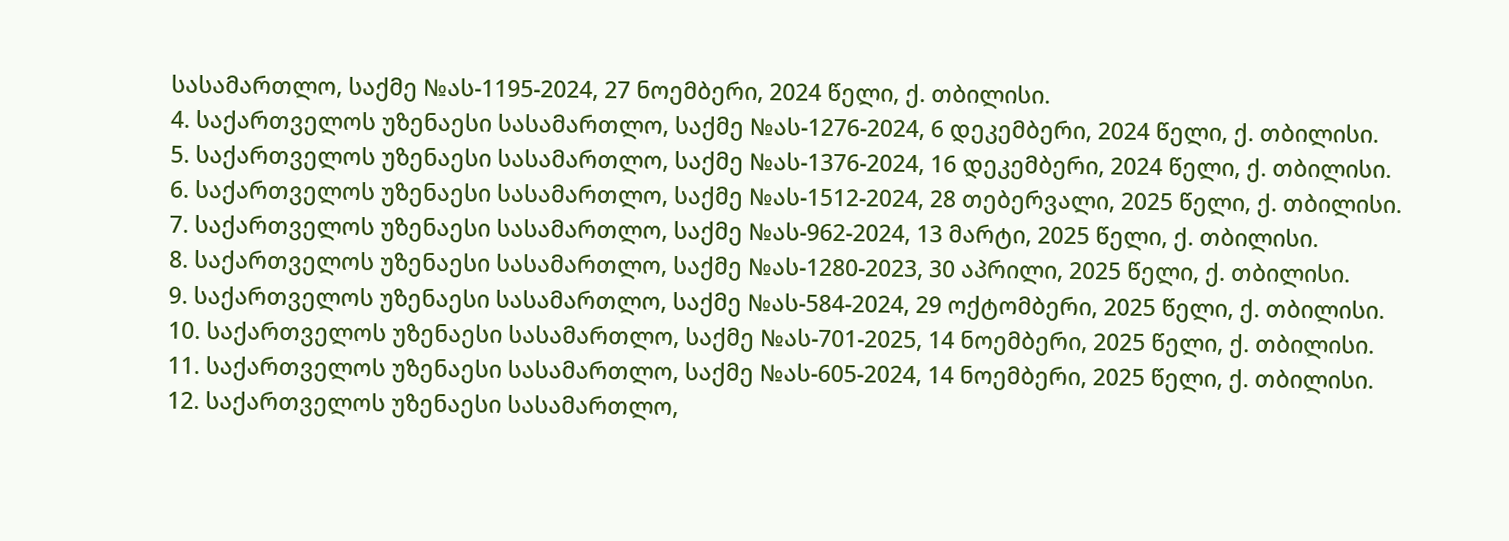სასამართლო, საქმე №ას-1195-2024, 27 ნოემბერი, 2024 წელი, ქ. თბილისი.
4. საქართველოს უზენაესი სასამართლო, საქმე №ას-1276-2024, 6 დეკემბერი, 2024 წელი, ქ. თბილისი.
5. საქართველოს უზენაესი სასამართლო, საქმე №ას-1376-2024, 16 დეკემბერი, 2024 წელი, ქ. თბილისი.
6. საქართველოს უზენაესი სასამართლო, საქმე №ას-1512-2024, 28 თებერვალი, 2025 წელი, ქ. თბილისი.
7. საქართველოს უზენაესი სასამართლო, საქმე №ას-962-2024, 13 მარტი, 2025 წელი, ქ. თბილისი.
8. საქართველოს უზენაესი სასამართლო, საქმე №ას-1280-2023, 30 აპრილი, 2025 წელი, ქ. თბილისი.
9. საქართველოს უზენაესი სასამართლო, საქმე №ას-584-2024, 29 ოქტომბერი, 2025 წელი, ქ. თბილისი.
10. საქართველოს უზენაესი სასამართლო, საქმე №ას-701-2025, 14 ნოემბერი, 2025 წელი, ქ. თბილისი.
11. საქართველოს უზენაესი სასამართლო, საქმე №ას-605-2024, 14 ნოემბერი, 2025 წელი, ქ. თბილისი.
12. საქართველოს უზენაესი სასამართლო,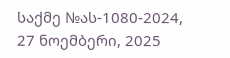საქმე №ას-1080-2024, 27 ნოემბერი, 2025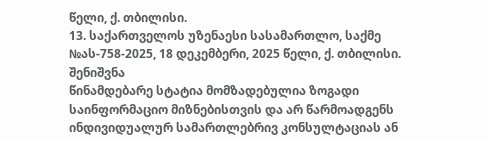წელი, ქ. თბილისი.
13. საქართველოს უზენაესი სასამართლო, საქმე №ას-758-2025, 18 დეკემბერი, 2025 წელი, ქ. თბილისი.
შენიშვნა
წინამდებარე სტატია მომზადებულია ზოგადი საინფორმაციო მიზნებისთვის და არ წარმოადგენს ინდივიდუალურ სამართლებრივ კონსულტაციას ან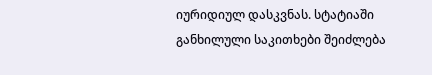იურიდიულ დასკვნას. სტატიაში განხილული საკითხები შეიძლება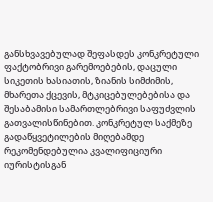განსხვავებულად შეფასდეს კონკრეტული ფაქტობრივი გარემოებების, დაცული სიკეთის ხასიათის, ზიანის სიმძიმის, მხარეთა ქცევის, მტკიცებულებებისა და შესაბამისი სამართლებრივი საფუძვლის გათვალისწინებით. კონკრეტულ საქმეზე გადაწყვეტილების მიღებამდე რეკომენდებულია კვალიფიციური იურისტისგან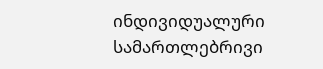ინდივიდუალური სამართლებრივი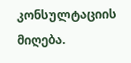კონსულტაციის მიღება.